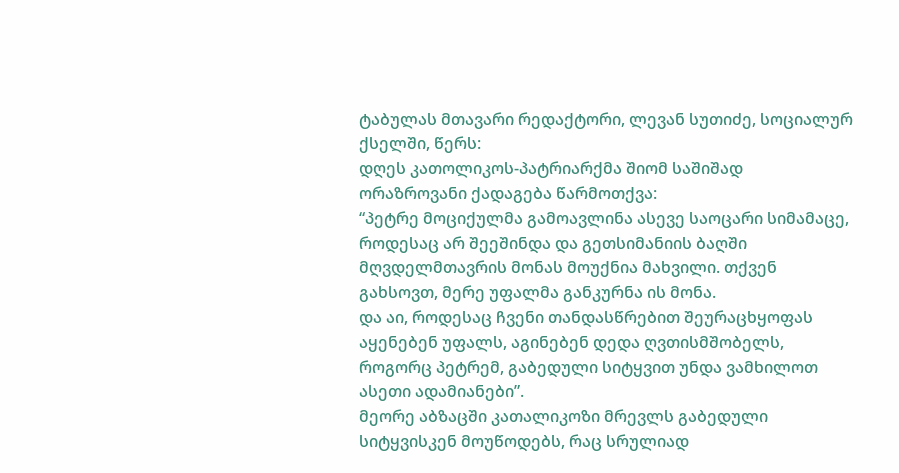ტაბულას მთავარი რედაქტორი, ლევან სუთიძე, სოციალურ ქსელში, წერს:
დღეს კათოლიკოს-პატრიარქმა შიომ საშიშად ორაზროვანი ქადაგება წარმოთქვა:
“პეტრე მოციქულმა გამოავლინა ასევე საოცარი სიმამაცე, როდესაც არ შეეშინდა და გეთსიმანიის ბაღში მღვდელმთავრის მონას მოუქნია მახვილი. თქვენ გახსოვთ, მერე უფალმა განკურნა ის მონა.
და აი, როდესაც ჩვენი თანდასწრებით შეურაცხყოფას აყენებენ უფალს, აგინებენ დედა ღვთისმშობელს, როგორც პეტრემ, გაბედული სიტყვით უნდა ვამხილოთ ასეთი ადამიანები”.
მეორე აბზაცში კათალიკოზი მრევლს გაბედული სიტყვისკენ მოუწოდებს, რაც სრულიად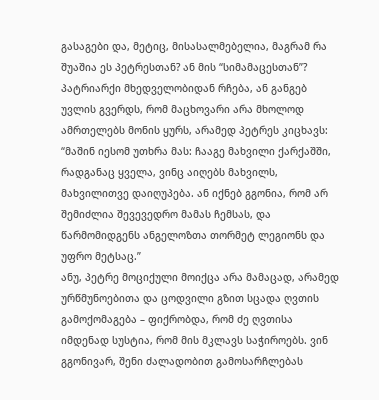გასაგები და, მეტიც, მისასალმებელია, მაგრამ რა შუაშია ეს პეტრესთან? ან მის “სიმამაცესთან”?
პატრიარქი მხედველობიდან რჩება, ან განგებ უვლის გვერდს, რომ მაცხოვარი არა მხოლოდ ამრთელებს მონის ყურს, არამედ პეტრეს კიცხავს:
“მაშინ იესომ უთხრა მას: ჩააგე მახვილი ქარქაშში, რადგანაც ყველა, ვინც აიღებს მახვილს, მახვილითვე დაიღუპება. ან იქნებ გგონია, რომ არ შემიძლია შევევედრო მამას ჩემსას, და წარმომიდგენს ანგელოზთა თორმეტ ლეგიონს და უფრო მეტსაც.”
ანუ, პეტრე მოციქული მოიქცა არა მამაცად, არამედ ურწმუნოებითა და ცოდვილი გზით სცადა ღვთის გამოქომაგება – ფიქრობდა, რომ ძე ღვთისა იმდენად სუსტია, რომ მის მკლავს საჭიროებს. ვინ გგონივარ, შენი ძალადობით გამოსარჩლებას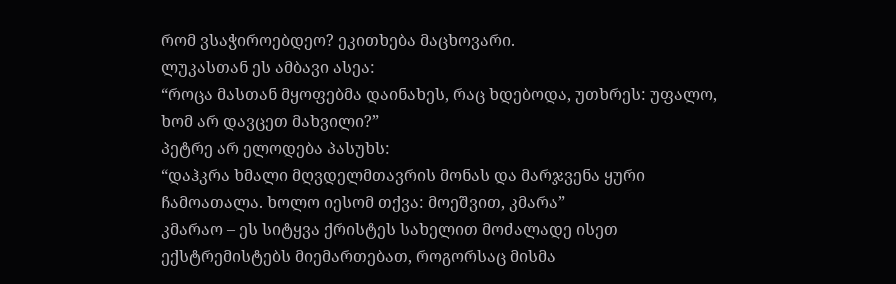რომ ვსაჭიროებდეო? ეკითხება მაცხოვარი.
ლუკასთან ეს ამბავი ასეა:
“როცა მასთან მყოფებმა დაინახეს, რაც ხდებოდა, უთხრეს: უფალო, ხომ არ დავცეთ მახვილი?”
პეტრე არ ელოდება პასუხს:
“დაჰკრა ხმალი მღვდელმთავრის მონას და მარჯვენა ყური ჩამოათალა. ხოლო იესომ თქვა: მოეშვით, კმარა”
კმარაო – ეს სიტყვა ქრისტეს სახელით მოძალადე ისეთ ექსტრემისტებს მიემართებათ, როგორსაც მისმა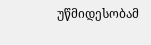უწმიდესობამ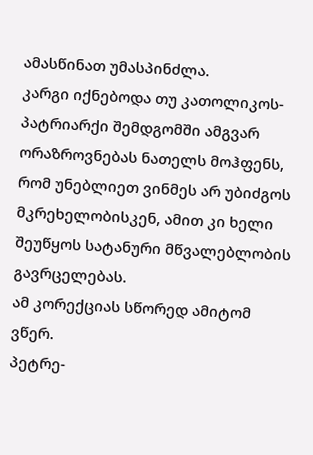ამასწინათ უმასპინძლა.
კარგი იქნებოდა თუ კათოლიკოს-პატრიარქი შემდგომში ამგვარ ორაზროვნებას ნათელს მოჰფენს, რომ უნებლიეთ ვინმეს არ უბიძგოს მკრეხელობისკენ, ამით კი ხელი შეუწყოს სატანური მწვალებლობის გავრცელებას.
ამ კორექციას სწორედ ამიტომ ვწერ.
პეტრე-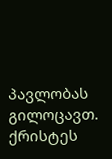პავლობას გილოცავთ.
ქრისტეს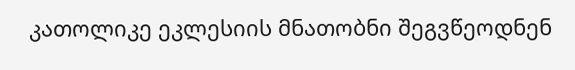კათოლიკე ეკლესიის მნათობნი შეგვწეოდნენ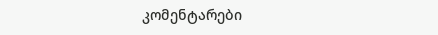კომენტარები